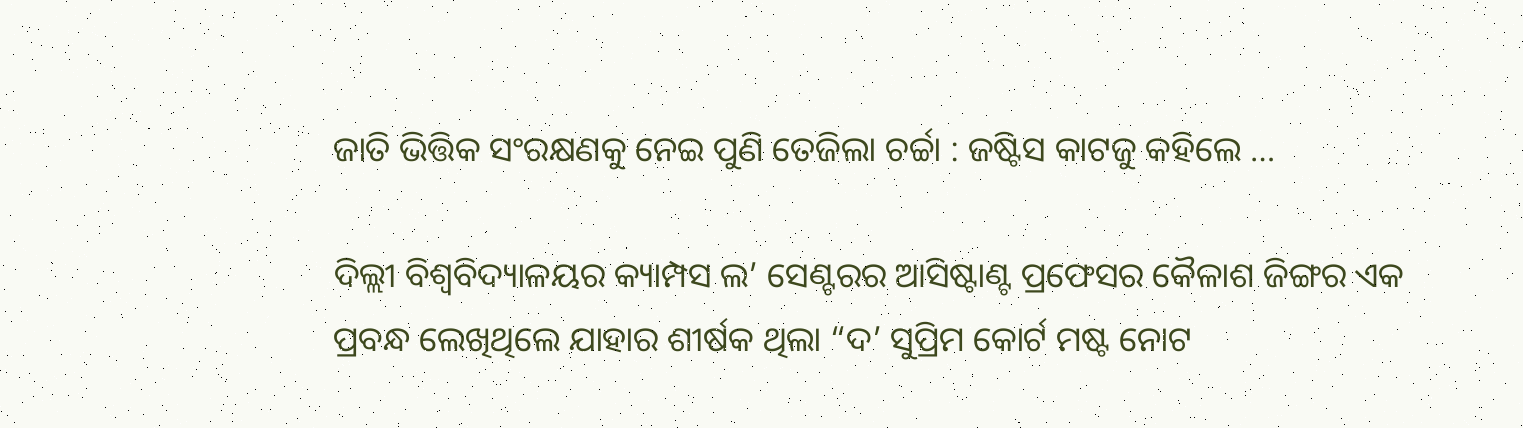ଜାତି ଭିତ୍ତିକ ସଂରକ୍ଷଣକୁ ନେଇ ପୁଣି ତେଜିଲା ଚର୍ଚ୍ଚା : ଜଷ୍ଟିସ କାଟଜୁ କହିଲେ …

ଦିଲ୍ଲୀ ବିଶ୍ୱବିଦ୍ୟାଳୟର କ୍ୟାମ୍ପସ ଲ’ ସେଣ୍ଟରର ଆସିଷ୍ଟାଣ୍ଟ ପ୍ରଫେସର କୈଳାଶ ଜିଙ୍ଗର ଏକ ପ୍ରବନ୍ଧ ଲେଖିଥିଲେ ଯାହାର ଶୀର୍ଷକ ଥିଲା “ଦ’ ସୁପ୍ରିମ କୋର୍ଟ ମଷ୍ଟ ନୋଟ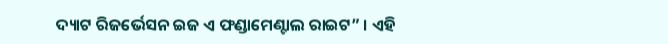ଦ୍ୟାଟ ରିଜର୍ଭେସନ ଇଜ ଏ ଫଣ୍ଡାମେଣ୍ଟାଲ ରାଇଟ” । ଏହି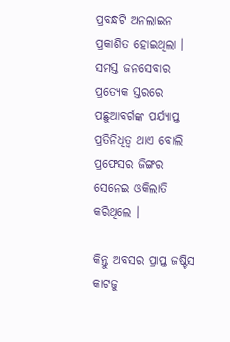ପ୍ରବନ୍ଧଟି ଅନଲାଇନ ପ୍ରକାଶିତ ହୋଇଥିଲା । ସମସ୍ତ ଜନସେବାର ପ୍ରତ୍ୟେକ ସ୍ତରରେ ପଛୁଆବର୍ଗଙ୍କ ପର୍ଯ୍ୟାପ୍ତ ପ୍ରତିନିଧିତ୍ୱ ଥାଏ ବୋଲି ପ୍ରଫେସର ଜିଙ୍ଗର ସେନେଇ ଓକିଲାତି କରିଥିଲେ ।

କିନ୍ତୁ ଅବସର ପ୍ରାପ୍ତ ଜଷ୍ଟିସ କାଟଜୁ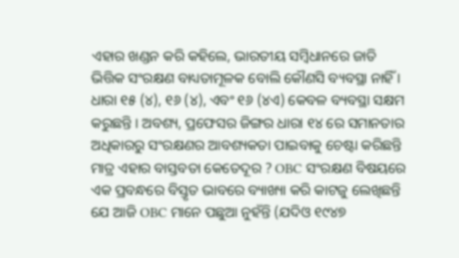ଏହାର ଖଣ୍ଡନ କରି କହିଲେ, ଭାରତୀୟ ସମ୍ବିଧାନରେ ଜାତି ଭିତ୍ତିକ ସଂରକ୍ଷଣ ବାଧ୍ୟତାମୂଳକ ବୋଲି କୌଣସି ବ୍ୟବସ୍ଥା ନାହିଁ । ଧାରା ୧୫ (୪), ୧୬ (୪), ଏବଂ ୧୬ (୪ଏ) କେବଳ ବ୍ୟବସ୍ଥା ସକ୍ଷମ କରୁଛନ୍ତି । ଅବଶ୍ୟ, ପ୍ରଫେସର ଜିଙ୍ଗର ଧାରା ୧୪ ରେ ସମାନତାର ଅଧିକାରରୁ ସଂରକ୍ଷଣର ଆବଶ୍ୟକତା ପାଇବାକୁ ଚେଷ୍ଟା କରିଛନ୍ତି ମାତ୍ର ଏହାର ବାସ୍ତବତା କେତେଦୂର ? OBC ସଂରକ୍ଷଣ ବିଷୟରେ ଏକ ପ୍ରବନ୍ଧରେ ବିସ୍ତୃତ ଭାବରେ ବ୍ୟାଖ୍ୟା କରି କାଟଜୁ ଲେଖିଛନ୍ତି ଯେ ଆଜି OBC ମାନେ ପଛୁଆ ନୁହଁନ୍ତି (ଯଦିଓ ୧୯୪୭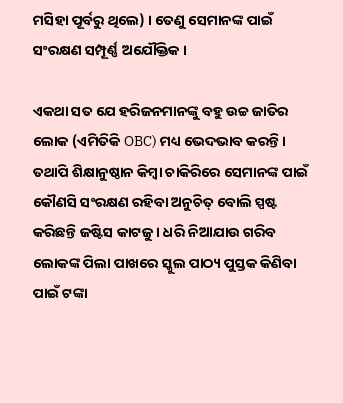ମସିହା ପୂର୍ବରୁ ଥିଲେ) । ତେଣୁ ସେମାନଙ୍କ ପାଇଁ ସଂରକ୍ଷଣ ସମ୍ପୂର୍ଣ୍ଣ ଅଯୌକ୍ତିକ ।

ଏକଥା ସତ ଯେ ହରିଜନମାନଙ୍କୁ ବହୁ ଉଚ୍ଚ ଜାତିର ଲୋକ (ଏମିତିକି OBC) ମଧ୍ୟ ଭେଦଭାବ କରନ୍ତି । ତଥାପି ଶିକ୍ଷାନୁଷ୍ଠାନ କିମ୍ବା ଚାକିରିରେ ସେମାନଙ୍କ ପାଇଁ କୌଣସି ସଂରକ୍ଷଣ ରହିବା ଅନୁଚିତ୍ ବୋଲି ସ୍ପଷ୍ଟ କରିଛନ୍ତି ଜଷ୍ଟିସ କାଟଜୁ । ଧରି ନିଆଯାଉ ଗରିବ ଲୋକଙ୍କ ପିଲା ପାଖରେ ସ୍କୁଲ ପାଠ୍ୟ ପୁସ୍ତକ କିଣିବା ପାଇଁ ଟଙ୍କା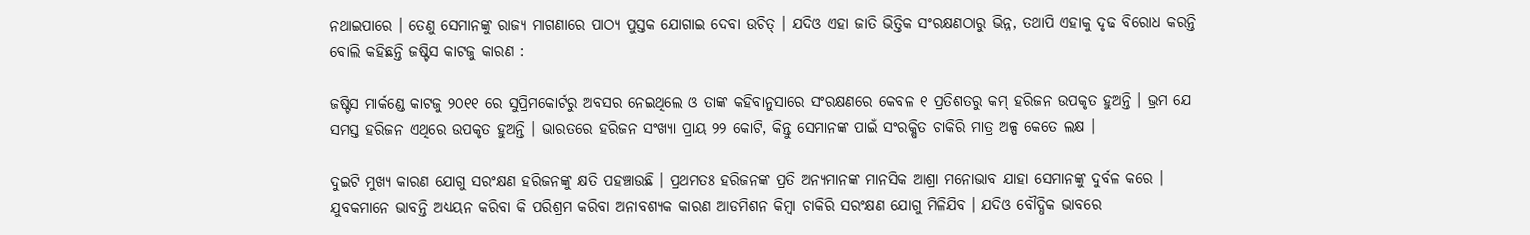ନଥାଇପାରେ । ତେଣୁ ସେମାନଙ୍କୁ ରାଜ୍ୟ ମାଗଣାରେ ପାଠ୍ୟ ପୁସ୍ତକ ଯୋଗାଇ ଦେବା ଉଚିତ୍ । ଯଦିଓ ଏହା ଜାତି ଭିତ୍ତିକ ସଂରକ୍ଷଣଠାରୁ ଭିନ୍ନ, ତଥାପି ଏହାକୁ ଦୃଢ ବିରୋଧ କରନ୍ତି ବୋଲି କହିଛନ୍ତି ଜଷ୍ଟିସ କାଟଜୁ କାରଣ :

ଜଷ୍ଟିସ ମାର୍କଣ୍ଡେ କାଟଜୁ ୨୦୧୧ ରେ ସୁପ୍ରିମକୋର୍ଟରୁ ଅବସର ନେଇଥିଲେ ଓ ତାଙ୍କ କହିବାନୁସାରେ ସଂରକ୍ଷଣରେ କେବଳ ୧ ପ୍ରତିଶତରୁ କମ୍ ହରିଜନ ଉପକୃତ ହୁଅନ୍ତି । ଭ୍ରମ ଯେ ସମସ୍ତ ହରିଜନ ଏଥିରେ ଉପକୃତ ହୁଅନ୍ତି । ଭାରତରେ ହରିଜନ ସଂଖ୍ୟା ପ୍ରାୟ ୨୨ କୋଟି, କିନ୍ତୁ ସେମାନଙ୍କ ପାଇଁ ସଂରକ୍ଷିତ ଚାକିରି ମାତ୍ର ଅଳ୍ପ କେତେ ଲକ୍ଷ ।

ଦୁଇଟି ମୁଖ୍ୟ କାରଣ ଯୋଗୁ ସରଂକ୍ଷଣ ହରିଜନଙ୍କୁ କ୍ଷତି ପହଞ୍ଚାଉଛି । ପ୍ରଥମତଃ ହରିଜନଙ୍କ ପ୍ରତି ଅନ୍ୟମାନଙ୍କ ମାନସିକ ଆଶ୍ରା ମନୋଭାବ ଯାହା ସେମାନଙ୍କୁ ଦୁର୍ବଳ କରେ । ଯୁବକମାନେ ଭାବନ୍ତି ଅଧ୍ୟୟନ କରିବା କି ପରିଶ୍ରମ କରିବା ଅନାବଶ୍ୟକ କାରଣ ଆଡମିଶନ କିମ୍ବା ଚାକିରି ସରଂକ୍ଷଣ ଯୋଗୁ ମିଳିଯିବ । ଯଦିଓ ବୌଦ୍ଧିକ ଭାବରେ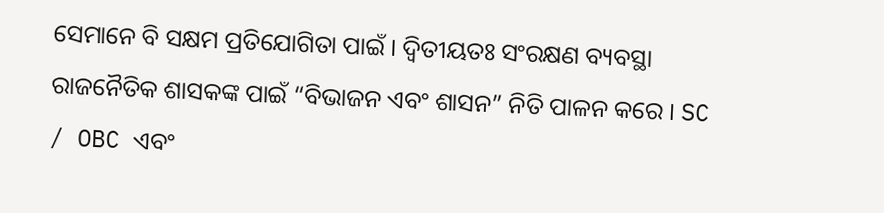ସେମାନେ ବି ସକ୍ଷମ ପ୍ରତିଯୋଗିତା ପାଇଁ । ଦ୍ଵିତୀୟତଃ ସଂରକ୍ଷଣ ବ୍ୟବସ୍ଥା ରାଜନୈତିକ ଶାସକଙ୍କ ପାଇଁ “ବିଭାଜନ ଏବଂ ଶାସନ” ନିତି ପାଳନ କରେ । SC / OBC ଏବଂ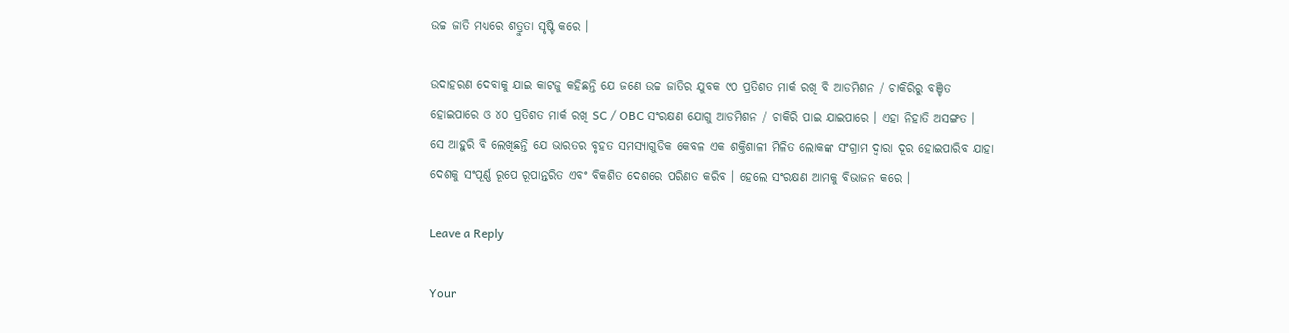ଉଚ୍ଚ ଜାତି ମଧ୍ୟରେ ଶତ୍ରୁତା ସୃଷ୍ଟି କରେ ।

ଉଦାହରଣ ଦେବାକୁ ଯାଇ କାଟଜୁ କହିଛନ୍ତି ଯେ ଜଣେ ଉଚ୍ଚ ଜାତିର ଯୁବକ ୯୦ ପ୍ରତିଶତ ମାର୍କ ରଖି ବି ଆଡମିଶନ / ଚାକିରିରୁ ବଞ୍ଚିତ ହୋଇପାରେ ଓ ୪୦ ପ୍ରତିଶତ ମାର୍କ ରଖି SC / OBC ସଂରକ୍ଷଣ ଯୋଗୁ ଆଡମିଶନ / ଚାକିରି ପାଇ ଯାଇପାରେ । ଏହା ନିହାତି ଅସଙ୍ଗତ । ସେ ଆହୁରି ବି ଲେଖିଛନ୍ତି ଯେ ଭାରତର ବୃହତ ସମସ୍ୟାଗୁଡିକ କେବଳ ଏକ ଶକ୍ତିଶାଳୀ ମିଳିତ ଲୋକଙ୍କ ସଂଗ୍ରାମ ଦ୍ୱାରା ଦୂର ହୋଇପାରିବ ଯାହା ଦେଶକୁ ସଂପୂର୍ଣ୍ଣ ରୂପେ ରୂପାନ୍ତରିତ ଏବଂ ବିକଶିତ ଦେଶରେ ପରିଣତ କରିବ । ହେଲେ ସଂରକ୍ଷଣ ଆମକୁ ବିଭାଜନ କରେ ।

Leave a Reply

Your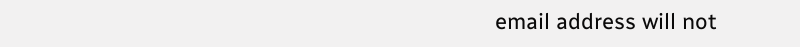email address will not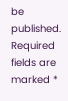be published. Required fields are marked *